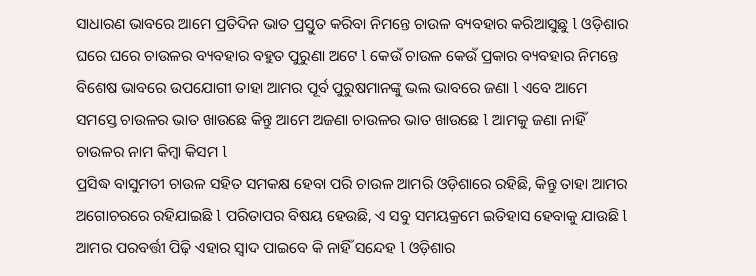ସାଧାରଣ ଭାବରେ ଆମେ ପ୍ରତିଦିନ ଭାତ ପ୍ରସ୍ତୁତ କରିବା ନିମନ୍ତେ ଚାଉଳ ବ୍ୟବହାର କରିଆସୁଛୁ l ଓଡ଼ିଶାର ଘରେ ଘରେ ଚାଉଳର ବ୍ୟବହାର ବହୁତ ପୁରୁଣା ଅଟେ l କେଉଁ ଚାଉଳ କେଉଁ ପ୍ରକାର ବ୍ୟବହାର ନିମନ୍ତେ ବିଶେଷ ଭାବରେ ଉପଯୋଗୀ ତାହା ଆମର ପୂର୍ବ ପୁରୁଷମାନଙ୍କୁ ଭଲ ଭାବରେ ଜଣା l ଏବେ ଆମେ ସମସ୍ତେ ଚାଉଳର ଭାତ ଖାଉଛେ କିନ୍ତୁ ଆମେ ଅଜଣା ଚାଉଳର ଭାତ ଖାଉଛେ l ଆମକୁ ଜଣା ନାହିଁ ଚାଉଳର ନାମ କିମ୍ବା କିସମ l
ପ୍ରସିଦ୍ଧ ବାସୁମତୀ ଚାଉଳ ସହିତ ସମକକ୍ଷ ହେବା ପରି ଚାଉଳ ଆମରି ଓଡ଼ିଶାରେ ରହିଛି, କିନ୍ତୁ ତାହା ଆମର ଅଗୋଚରରେ ରହିଯାଇଛି l ପରିତାପର ବିଷୟ ହେଉଛି, ଏ ସବୁ ସମୟକ୍ରମେ ଇତିହାସ ହେବାକୁ ଯାଉଛି l ଆମର ପରବର୍ତ୍ତୀ ପିଢ଼ି ଏହାର ସ୍ୱାଦ ପାଇବେ କି ନାହିଁ ସନ୍ଦେହ l ଓଡ଼ିଶାର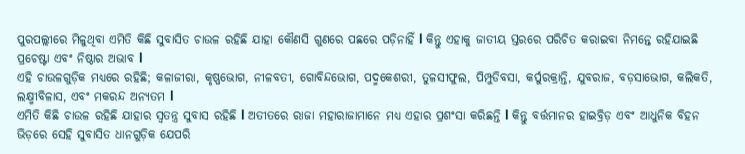ପୁରପଲ୍ଲୀରେ ମିଳୁଥିବା ଏମିତି କିଛି ସୁବାସିତ ଚାଉଳ ରହିଛି ଯାହା କୌଣସି ଗୁଣରେ ପଛରେ ପଡ଼ିନାହିଁ l କିନ୍ତୁ ଏହାକୁ ଜାତୀୟ ସ୍ତରରେ ପରିଚିତ କରାଇବା ନିମନ୍ତେ ରହିଯାଇଛି ପ୍ରଚେଷ୍ଟା ଏବଂ ନିଷ୍ଠାର ଅଭାବ l
ଏହି ଚାଉଳଗୁଡ଼ିକ ମଧ୍ୟରେ ରହିଛି; କଳାଜୀରା, କୃଷ୍ଣଭୋଗ, ନୀଳବତୀ, ଗୋବିନ୍ଦଭୋଗ, ପଦ୍ମକେଶରୀ, ତୁଳସୀଫୁଲ, ପିମ୍ପୁଡିବସା, କର୍ପୁରକ୍ରାନ୍ତି, ଯୁବରାଜ, ବଡ଼ସାଭୋଗ, କଲିକତି, ଲକ୍ଷ୍ମୀବିଳାସ, ଏବଂ ମକରନ୍ଦ ଅନ୍ୟତମ l
ଏମିତି କିଛି ଚାଉଳ ରହିଛି ଯାହାର ସ୍ୱତନ୍ତ୍ର ସୁବାସ ରହିଛି l ଅତୀତରେ ରାଜା ମହାରାଜାମାନେ ମଧ୍ୟ ଏହାର ପ୍ରଶଂସା କରିଛନ୍ତି l କିନ୍ତୁ ବର୍ତ୍ତମାନର ହାଇବ୍ରିଡ଼ ଏବଂ ଆଧୁନିକ ବିହନ ଭିଡ଼ରେ ସେହି ସୁବାସିତ ଧାନଗୁଡ଼ିକ ଯେପରି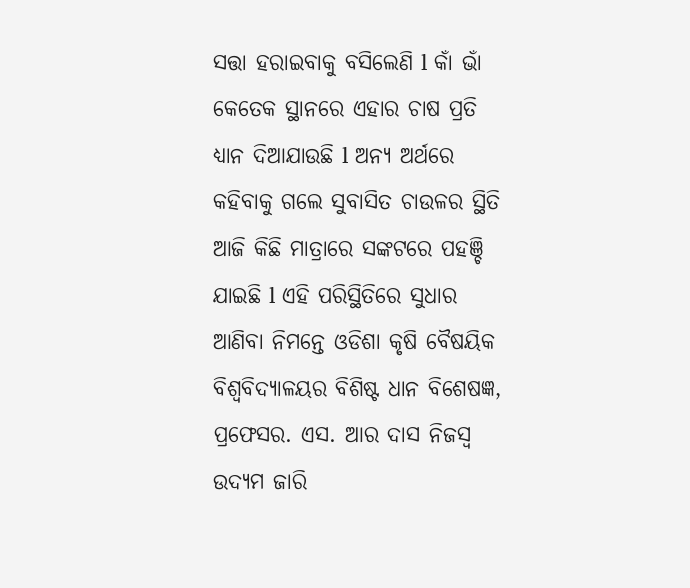ସତ୍ତା ହରାଇବାକୁ ବସିଲେଣି l କାଁ ଭାଁ କେତେକ ସ୍ଥାନରେ ଏହାର ଚାଷ ପ୍ରତି ଧ୍ୟାନ ଦିଆଯାଉଛି l ଅନ୍ୟ ଅର୍ଥରେ କହିବାକୁ ଗଲେ ସୁବାସିତ ଚାଉଳର ସ୍ଥିତି ଆଜି କିଛି ମାତ୍ରାରେ ସଙ୍କଟରେ ପହଞ୍ଚି ଯାଇଛି l ଏହି ପରିସ୍ଥିତିରେ ସୁଧାର ଆଣିବା ନିମନ୍ତେ ଓଡିଶା କୃଷି ବୈଷୟିକ ବିଶ୍ୱବିଦ୍ୟାଳୟର ବିଶିଷ୍ଟ ଧାନ ବିଶେଷଜ୍ଞ, ପ୍ରଫେସର. ଏସ. ଆର ଦାସ ନିଜସ୍ଵ ଉଦ୍ୟମ ଜାରି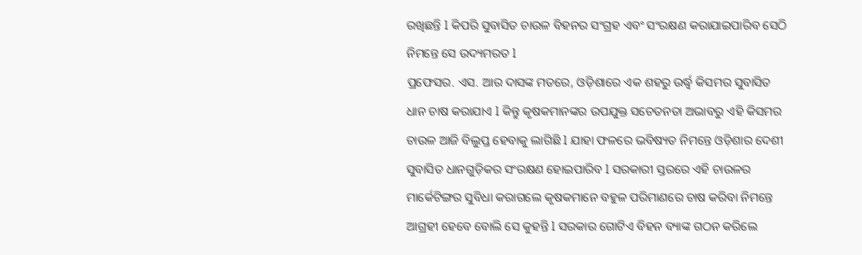ରଖିଛନ୍ତି l କିପରି ସୁବାସିତ ଚାଉଳ ବିହନର ସଂଗ୍ରହ ଏବଂ ସଂରକ୍ଷଣ କରାଯାଇପାରିବ ସେଠି ନିମନ୍ତେ ସେ ଉଦ୍ୟମରତ l
ପ୍ରଫେସର. ଏସ. ଆର ଦାସଙ୍କ ମତରେ, ଓଡ଼ିଶାରେ ଏକ ଶହରୁ ଉର୍ଦ୍ଧ୍ୱ କିସମର ସୁବାସିତ ଧାନ ଚାଷ କରାଯାଏ l କିନ୍ତୁ କୃଷକମାନଙ୍କର ଉପଯୁକ୍ତ ସଚେତନତା ଅଭାବରୁ ଏହି କିସମର ଚାଉଳ ଆଜି ବିଲୁପ୍ତ ହେବାକୁ ଲାଗିଛି l ଯାହା ଫଳରେ ଭବିଷ୍ୟତ ନିମନ୍ତେ ଓଡ଼ିଶାର ଦେଶୀ ସୁବାସିତ ଧାନଗୁଡ଼ିକର ସଂରକ୍ଷଣ ହୋଇପାରିବ l ସରକାରୀ ସ୍ତରରେ ଏହି ଚାଉଳର ମାର୍କେଟିଙ୍ଗର ସୁବିଧା କରାଗଲେ କୃଷକମାନେ ବହୁଳ ପରିମାଣରେ ଚାଷ କରିବା ନିମନ୍ତେ ଆଗ୍ରହୀ ହେବେ ବୋଲି ସେ କୁହନ୍ତି l ସରକାର ଗୋଟିଏ ବିହନ ବ୍ୟାଙ୍କ ଗଠନ କରିଲେ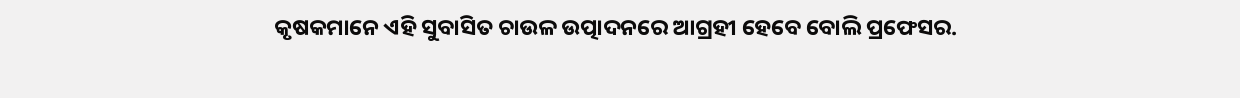କୃଷକମାନେ ଏହି ସୁବାସିତ ଚାଉଳ ଉତ୍ପାଦନରେ ଆଗ୍ରହୀ ହେବେ ବୋଲି ପ୍ରଫେସର.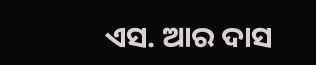ଏସ. ଆର ଦାସ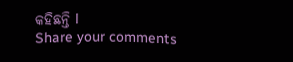କହିଛନ୍ତି l
Share your comments